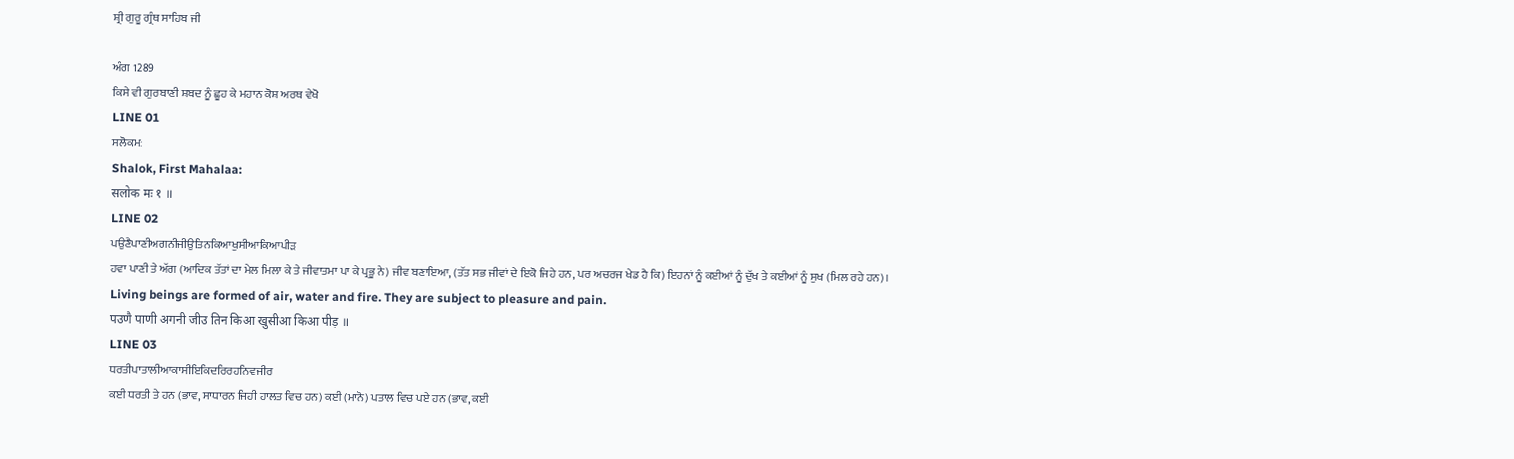ਸ਼੍ਰੀ ਗੁਰੂ ਗ੍ਰੰਥ ਸਾਹਿਬ ਜੀ

ਅੰਗ 1289
ਕਿਸੇ ਵੀ ਗੁਰਬਾਣੀ ਸ਼ਬਦ ਨੂੰ ਛੂਹ ਕੇ ਮਹਾਨ ਕੋਸ਼ ਅਰਥ ਵੇਖੋ
LINE 01
ਸਲੋਕਮਃ
Shalok, First Mahalaa:
सलोक मः १ ॥
LINE 02
ਪਉਣੈਪਾਣੀਅਗਨੀਜੀਉਤਿਨਕਿਆਖੁਸੀਆਕਿਆਪੀੜ
ਹਵਾ ਪਾਣੀ ਤੇ ਅੱਗ (ਆਦਿਕ ਤੱਤਾਂ ਦਾ ਮੇਲ ਮਿਲਾ ਕੇ ਤੇ ਜੀਵਾਤਮਾ ਪਾ ਕੇ ਪ੍ਰਭੂ ਨੇ) ਜੀਵ ਬਣਾਇਆ, (ਤੱਤ ਸਭ ਜੀਵਾਂ ਦੇ ਇਕੋ ਜਿਹੇ ਹਨ, ਪਰ ਅਚਰਜ ਖੇਡ ਹੈ ਕਿ) ਇਹਨਾਂ ਨੂੰ ਕਈਆਂ ਨੂੰ ਦੁੱਖ ਤੇ ਕਈਆਂ ਨੂੰ ਸੁਖ (ਮਿਲ ਰਹੇ ਹਨ)।
Living beings are formed of air, water and fire. They are subject to pleasure and pain.
पउणै पाणी अगनी जीउ तिन किआ खुसीआ किआ पीड़ ॥
LINE 03
ਧਰਤੀਪਾਤਾਲੀਆਕਾਸੀਇਕਿਦਰਿਰਹਨਿਵਜੀਰ
ਕਈ ਧਰਤੀ ਤੇ ਹਨ (ਭਾਵ, ਸਾਧਾਰਨ ਜਿਹੀ ਹਾਲਤ ਵਿਚ ਹਨ) ਕਈ (ਮਾਨੋ) ਪਤਾਲ ਵਿਚ ਪਏ ਹਨ (ਭਾਵ, ਕਈ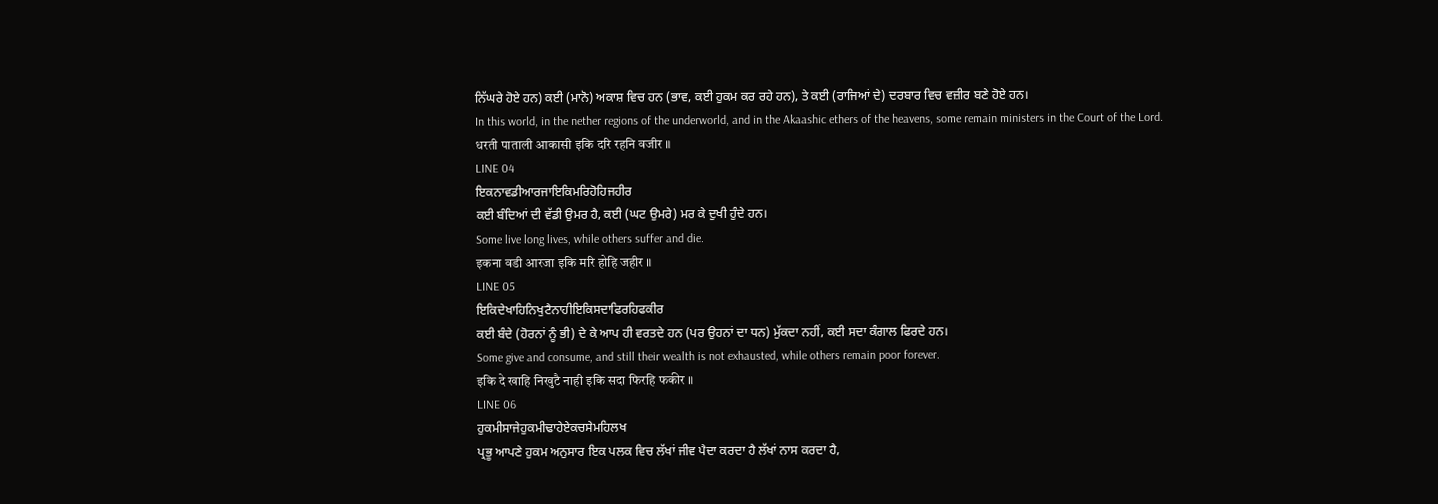ਨਿੱਘਰੇ ਹੋਏ ਹਨ) ਕਈ (ਮਾਨੋ) ਅਕਾਸ਼ ਵਿਚ ਹਨ (ਭਾਵ, ਕਈ ਹੁਕਮ ਕਰ ਰਹੇ ਹਨ), ਤੇ ਕਈ (ਰਾਜਿਆਂ ਦੇ) ਦਰਬਾਰ ਵਿਚ ਵਜ਼ੀਰ ਬਣੇ ਹੋਏ ਹਨ।
In this world, in the nether regions of the underworld, and in the Akaashic ethers of the heavens, some remain ministers in the Court of the Lord.
धरती पाताली आकासी इकि दरि रहनि वजीर ॥
LINE 04
ਇਕਨਾਵਡੀਆਰਜਾਇਕਿਮਰਿਹੋਹਿਜਹੀਰ
ਕਈ ਬੰਦਿਆਂ ਦੀ ਵੱਡੀ ਉਮਰ ਹੈ, ਕਈ (ਘਟ ਉਮਰੇ) ਮਰ ਕੇ ਦੁਖੀ ਹੁੰਦੇ ਹਨ।
Some live long lives, while others suffer and die.
इकना वडी आरजा इकि मरि होहि जहीर ॥
LINE 05
ਇਕਿਦੇਖਾਹਿਨਿਖੁਟੈਨਾਹੀਇਕਿਸਦਾਫਿਰਹਿਫਕੀਰ
ਕਈ ਬੰਦੇ (ਹੋਰਨਾਂ ਨੂੰ ਭੀ) ਦੇ ਕੇ ਆਪ ਹੀ ਵਰਤਦੇ ਹਨ (ਪਰ ਉਹਨਾਂ ਦਾ ਧਨ) ਮੁੱਕਦਾ ਨਹੀਂ, ਕਈ ਸਦਾ ਕੰਗਾਲ ਫਿਰਦੇ ਹਨ।
Some give and consume, and still their wealth is not exhausted, while others remain poor forever.
इकि दे खाहि निखुटै नाही इकि सदा फिरहि फकीर ॥
LINE 06
ਹੁਕਮੀਸਾਜੇਹੁਕਮੀਢਾਹੇਏਕਚਸੇਮਹਿਲਖ
ਪ੍ਰਭੂ ਆਪਣੇ ਹੁਕਮ ਅਨੁਸਾਰ ਇਕ ਪਲਕ ਵਿਚ ਲੱਖਾਂ ਜੀਵ ਪੈਦਾ ਕਰਦਾ ਹੈ ਲੱਖਾਂ ਨਾਸ ਕਰਦਾ ਹੈ,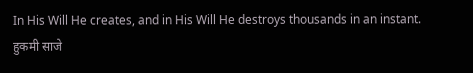In His Will He creates, and in His Will He destroys thousands in an instant.
हुकमी साजे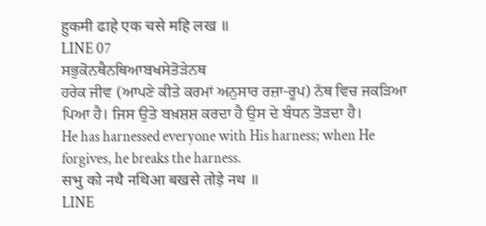हुकमी ढाहे एक चसे महि लख ॥
LINE 07
ਸਭੁਕੋਨਥੈਨਥਿਆਬਖਸੇਤੋੜੇਨਥ
ਹਰੇਕ ਜੀਵ (ਆਪਣੇ ਕੀਤੇ ਕਰਮਾਂ ਅਨੁਸਾਰ ਰਜ਼ਾ-ਰੂਪ) ਨੱਥ ਵਿਚ ਜਕੜਿਆ ਪਿਆ ਹੈ। ਜਿਸ ਉਤੇ ਬਖ਼ਸ਼ਸ਼ ਕਰਦਾ ਹੈ ਉਸ ਦੇ ਬੰਧਨ ਤੋੜਦਾ ਹੈ।
He has harnessed everyone with His harness; when He forgives, he breaks the harness.
सभु को नथै नथिआ बखसे तोड़े नथ ॥
LINE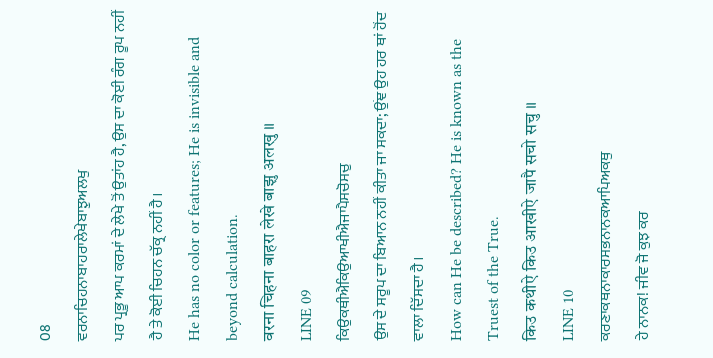08
ਵਰਨਾਚਿਹਨਾਬਾਹਰਾਲੇਖੇਬਾਝੁਅਲਖੁ
ਪਰ ਪ੍ਰਭੂ ਆਪ ਕਰਮਾਂ ਦੇ ਲੇਖੇ ਤੋਂ ਉਤਾਂਹ ਹੈ, ਉਸ ਦਾ ਕੋਈ ਰੰਗ ਰੂਪ ਨਹੀਂ ਹੈ ਤੇ ਕੋਈ ਚਿਹਨ ਚੱਕ੍ਰ ਨਹੀਂ ਹੈ।
He has no color or features; He is invisible and beyond calculation.
वरना चिहना बाहरा लेखे बाझु अलखु ॥
LINE 09
ਕਿਉਕਥੀਐਕਿਉਆਖੀਐਜਾਪੈਸਚੋਸਚੁ
ਉਸ ਦੇ ਸਰੂਪ ਦਾ ਬਿਆਨ ਨਹੀਂ ਕੀਤਾ ਜਾ ਸਕਦਾ; ਉਂਞ ਉਹ ਹਰ ਥਾਂ ਹੋਂਦ ਵਾਲਾ ਦਿੱਸਦਾ ਹੈ।
How can He be described? He is known as the Truest of the True.
किउ कथीऐ किउ आखीऐ जापै सचो सचु ॥
LINE 10
ਕਰਣਾਕਥਨਾਕਾਰਸਭਨਾਨਕਆਪਿਅਕਥੁ
ਹੇ ਨਾਨਕ! ਜੀਵ ਜੋ ਕੁਝ ਕਰ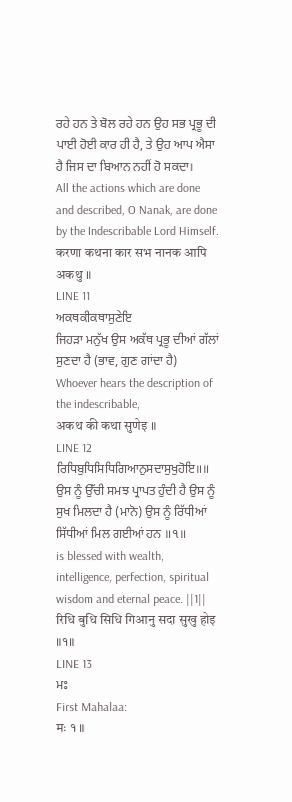ਰਹੇ ਹਨ ਤੇ ਬੋਲ ਰਹੇ ਹਨ ਉਹ ਸਭ ਪ੍ਰਭੂ ਦੀ ਪਾਈ ਹੋਈ ਕਾਰ ਹੀ ਹੈ, ਤੇ ਉਹ ਆਪ ਐਸਾ ਹੈ ਜਿਸ ਦਾ ਬਿਆਨ ਨਹੀਂ ਹੋ ਸਕਦਾ।
All the actions which are done and described, O Nanak, are done by the Indescribable Lord Himself.
करणा कथना कार सभ नानक आपि अकथु ॥
LINE 11
ਅਕਥਕੀਕਥਾਸੁਣੇਇ
ਜਿਹੜਾ ਮਨੁੱਖ ਉਸ ਅਕੱਥ ਪ੍ਰਭੂ ਦੀਆਂ ਗੱਲਾਂ ਸੁਣਦਾ ਹੈ (ਭਾਵ, ਗੁਣ ਗਾਂਦਾ ਹੈ)
Whoever hears the description of the indescribable,
अकथ की कथा सुणेइ ॥
LINE 12
ਰਿਧਿਬੁਧਿਸਿਧਿਗਿਆਨੁਸਦਾਸੁਖੁਹੋਇ॥॥
ਉਸ ਨੂੰ ਉੱਚੀ ਸਮਝ ਪ੍ਰਾਪਤ ਹੁੰਦੀ ਹੈ ਉਸ ਨੂੰ ਸੁਖ ਮਿਲਦਾ ਹੈ (ਮਾਨੋ) ਉਸ ਨੂੰ ਰਿੱਧੀਆਂ ਸਿੱਧੀਆਂ ਮਿਲ ਗਈਆਂ ਹਨ ॥੧॥
is blessed with wealth, intelligence, perfection, spiritual wisdom and eternal peace. ||1||
रिधि बुधि सिधि गिआनु सदा सुखु होइ ॥१॥
LINE 13
ਮਃ
First Mahalaa:
मः १ ॥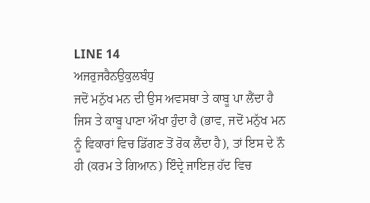LINE 14
ਅਜਰੁਜਰੈਨਉਕੁਲਬੰਧੁ
ਜਦੋਂ ਮਨੁੱਖ ਮਨ ਦੀ ਉਸ ਅਵਸਥਾ ਤੇ ਕਾਬੂ ਪਾ ਲੈਂਦਾ ਹੈ ਜਿਸ ਤੇ ਕਾਬੂ ਪਾਣਾ ਔਖਾ ਹੁੰਦਾ ਹੈ (ਭਾਵ, ਜਦੋਂ ਮਨੁੱਖ ਮਨ ਨੂੰ ਵਿਕਾਰਾਂ ਵਿਚ ਡਿੱਗਣ ਤੋਂ ਰੋਕ ਲੈਂਦਾ ਹੈ), ਤਾਂ ਇਸ ਦੇ ਨੌ ਹੀ (ਕਰਮ ਤੇ ਗਿਆਨ) ਇੰਦ੍ਰੇ ਜਾਇਜ਼ ਹੱਦ ਵਿਚ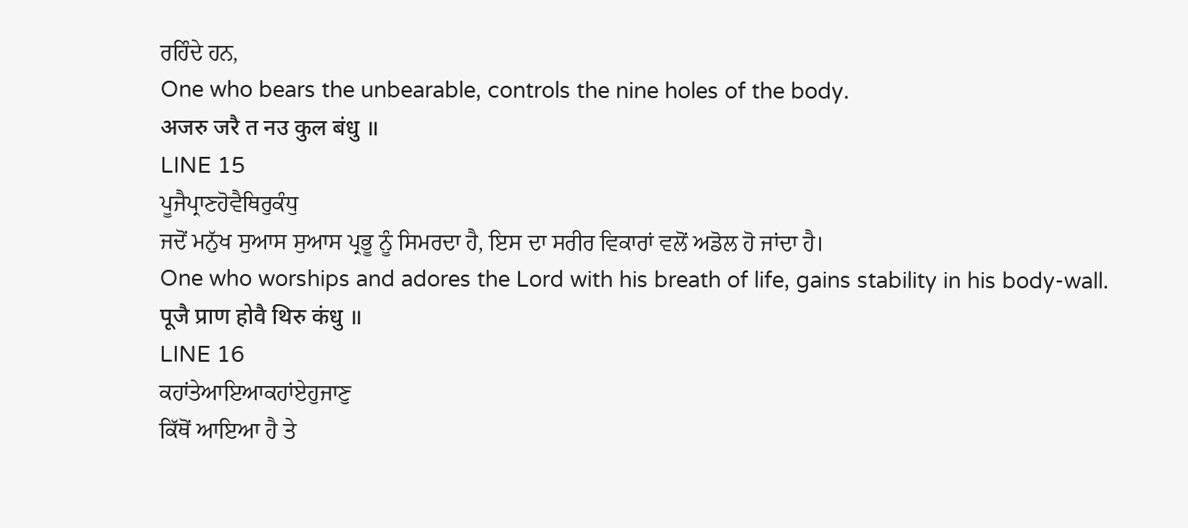ਰਹਿੰਦੇ ਹਨ,
One who bears the unbearable, controls the nine holes of the body.
अजरु जरै त नउ कुल बंधु ॥
LINE 15
ਪੂਜੈਪ੍ਰਾਣਹੋਵੈਥਿਰੁਕੰਧੁ
ਜਦੋਂ ਮਨੁੱਖ ਸੁਆਸ ਸੁਆਸ ਪ੍ਰਭੂ ਨੂੰ ਸਿਮਰਦਾ ਹੈ, ਇਸ ਦਾ ਸਰੀਰ ਵਿਕਾਰਾਂ ਵਲੋਂ ਅਡੋਲ ਹੋ ਜਾਂਦਾ ਹੈ।
One who worships and adores the Lord with his breath of life, gains stability in his body-wall.
पूजै प्राण होवै थिरु कंधु ॥
LINE 16
ਕਹਾਂਤੇਆਇਆਕਹਾਂਏਹੁਜਾਣੁ
ਕਿੱਥੋਂ ਆਇਆ ਹੈ ਤੇ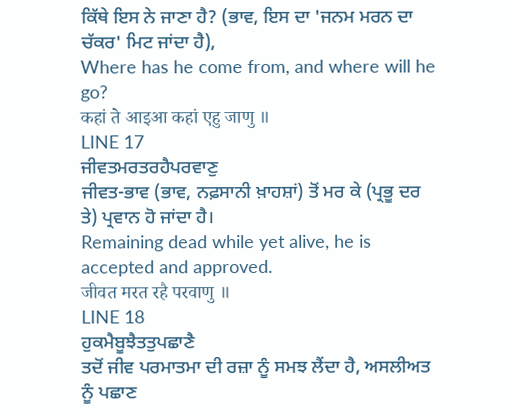ਕਿੱਥੇ ਇਸ ਨੇ ਜਾਣਾ ਹੈ? (ਭਾਵ, ਇਸ ਦਾ 'ਜਨਮ ਮਰਨ ਦਾ ਚੱਕਰ' ਮਿਟ ਜਾਂਦਾ ਹੈ),
Where has he come from, and where will he go?
कहां ते आइआ कहां एहु जाणु ॥
LINE 17
ਜੀਵਤਮਰਤਰਹੈਪਰਵਾਣੁ
ਜੀਵਤ-ਭਾਵ (ਭਾਵ, ਨਫ਼ਸਾਨੀ ਖ਼ਾਹਸ਼ਾਂ) ਤੋਂ ਮਰ ਕੇ (ਪ੍ਰਭੂ ਦਰ ਤੇ) ਪ੍ਰਵਾਨ ਹੋ ਜਾਂਦਾ ਹੈ।
Remaining dead while yet alive, he is accepted and approved.
जीवत मरत रहै परवाणु ॥
LINE 18
ਹੁਕਮੈਬੂਝੈਤਤੁਪਛਾਣੈ
ਤਦੋਂ ਜੀਵ ਪਰਮਾਤਮਾ ਦੀ ਰਜ਼ਾ ਨੂੰ ਸਮਝ ਲੈਂਦਾ ਹੈ, ਅਸਲੀਅਤ ਨੂੰ ਪਛਾਣ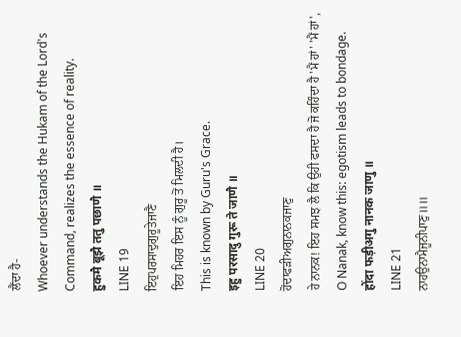ਲੈਂਦਾ ਹੈ-
Whoever understands the Hukam of the Lord's Command, realizes the essence of reality.
हुकमै बूझै ततु पछाणै ॥
LINE 19
ਇਹੁਪਰਸਾਦੁਗੁਰੂਤੇਜਾਣੈ
ਇਹ ਮਿਹਰ ਇਸ ਨੂੰ ਗੁਰੂ ਤੋਂ ਮਿਲਦੀ ਹੈ।
This is known by Guru's Grace.
इहु परसादु गुरू ते जाणै ॥
LINE 20
ਹੋਂਦਾਫੜੀਅਗੁਨਾਨਕਜਾਣੁ
ਹੇ ਨਾਨਕ! ਇਹ ਸਮਝ ਲੈ ਕਿ ਉਹੀ ਫਸਦਾ ਹੈ ਜੋ ਕਹਿੰਦਾ ਹੈ 'ਮੈਂ ਹਾਂ' 'ਮੈਂ ਹਾਂ',
O Nanak, know this: egotism leads to bondage.
होंदा फड़ीअगु नानक जाणु ॥
LINE 21
ਨਾਹਉਨਾਮੈਜੂਨੀਪਾਣੁ॥॥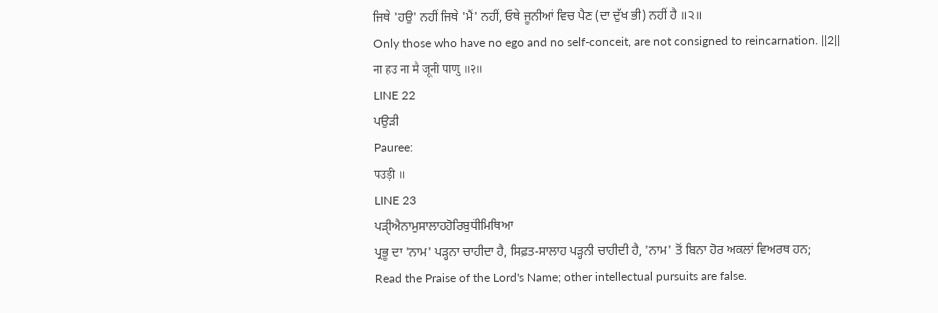ਜਿਥੇ 'ਹਉ' ਨਹੀਂ ਜਿਥੇ 'ਮੈਂ' ਨਹੀਂ, ਓਥੇ ਜੂਨੀਆਂ ਵਿਚ ਪੈਣ (ਦਾ ਦੁੱਖ ਭੀ) ਨਹੀਂ ਹੈ ॥੨॥
Only those who have no ego and no self-conceit, are not consigned to reincarnation. ||2||
ना हउ ना मै जूनी पाणु ॥२॥
LINE 22
ਪਉੜੀ
Pauree:
पउड़ी ॥
LINE 23
ਪੜੑੀਐਨਾਮੁਸਾਲਾਹਹੋਰਿਬੁਧਂੀਮਿਥਿਆ
ਪ੍ਰਭੂ ਦਾ 'ਨਾਮ' ਪੜ੍ਹਨਾ ਚਾਹੀਦਾ ਹੈ, ਸਿਫ਼ਤ-ਸਾਲਾਹ ਪੜ੍ਹਨੀ ਚਾਹੀਦੀ ਹੈ, 'ਨਾਮ' ਤੋਂ ਬਿਨਾ ਹੋਰ ਅਕਲਾਂ ਵਿਅਰਥ ਹਨ;
Read the Praise of the Lord's Name; other intellectual pursuits are false.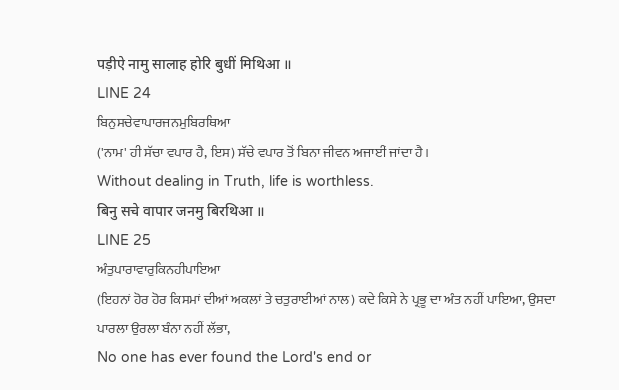पड़ीऐ नामु सालाह होरि बुधीं मिथिआ ॥
LINE 24
ਬਿਨੁਸਚੇਵਾਪਾਰਜਨਮੁਬਿਰਥਿਆ
('ਨਾਮ' ਹੀ ਸੱਚਾ ਵਪਾਰ ਹੈ, ਇਸ) ਸੱਚੇ ਵਪਾਰ ਤੋਂ ਬਿਨਾ ਜੀਵਨ ਅਜਾਈਂ ਜਾਂਦਾ ਹੈ।
Without dealing in Truth, life is worthless.
बिनु सचे वापार जनमु बिरथिआ ॥
LINE 25
ਅੰਤੁਪਾਰਾਵਾਰੁਕਿਨਹੀਪਾਇਆ
(ਇਹਨਾਂ ਹੋਰ ਹੋਰ ਕਿਸਮਾਂ ਦੀਆਂ ਅਕਲਾਂ ਤੇ ਚਤੁਰਾਈਆਂ ਨਾਲ) ਕਦੇ ਕਿਸੇ ਨੇ ਪ੍ਰਭੂ ਦਾ ਅੰਤ ਨਹੀਂ ਪਾਇਆ, ਉਸਦਾ ਪਾਰਲਾ ਉਰਲਾ ਬੰਨਾ ਨਹੀਂ ਲੱਭਾ,
No one has ever found the Lord's end or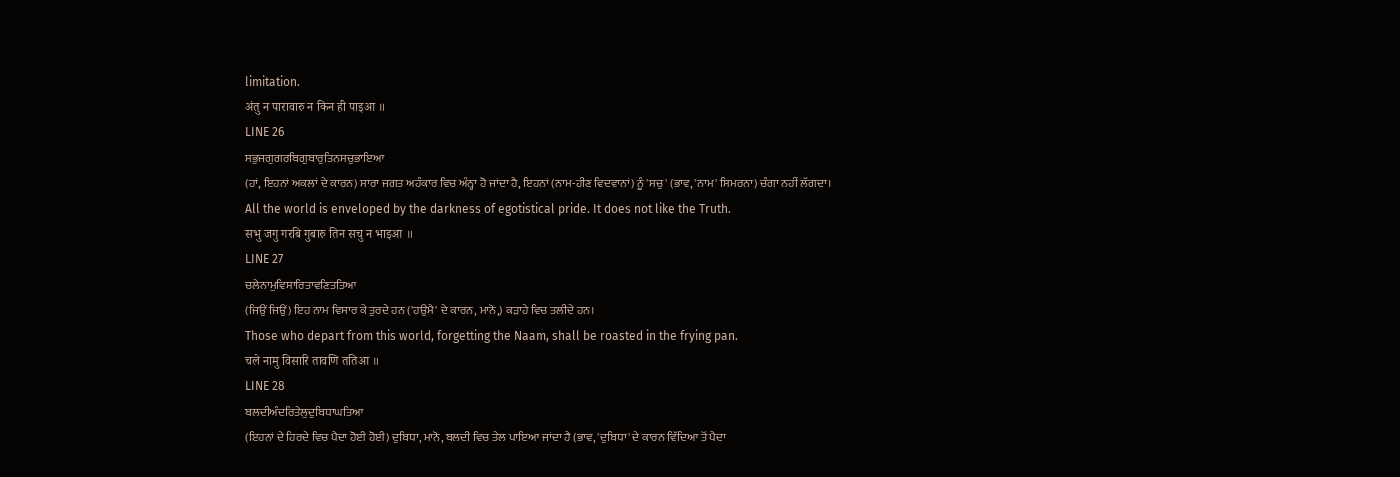limitation.
अंतु न पारावारु न किन ही पाइआ ॥
LINE 26
ਸਭੁਜਗੁਗਰਬਿਗੁਬਾਰੁਤਿਨਸਚੁਭਾਇਆ
(ਹਾਂ, ਇਹਨਾਂ ਅਕਲਾਂ ਦੇ ਕਾਰਨ) ਸਾਰਾ ਜਗਤ ਅਹੰਕਾਰ ਵਿਚ ਅੰਨ੍ਹਾ ਹੋ ਜਾਂਦਾ ਹੈ, ਇਹਨਾਂ (ਨਾਮ-ਹੀਣ ਵਿਦਵਾਨਾਂ) ਨੂੰ 'ਸਚੁ' (ਭਾਵ, 'ਨਾਮ' ਸਿਮਰਨਾ) ਚੰਗਾ ਨਹੀਂ ਲੱਗਦਾ।
All the world is enveloped by the darkness of egotistical pride. It does not like the Truth.
सभु जगु गरबि गुबारु तिन सचु न भाइआ ॥
LINE 27
ਚਲੇਨਾਮੁਵਿਸਾਰਿਤਾਵਣਿਤਤਿਆ
(ਜਿਉਂ ਜਿਉਂ) ਇਹ ਨਾਮ ਵਿਸਾਰ ਕੇ ਤੁਰਦੇ ਹਨ ('ਹਉਮੈ' ਦੇ ਕਾਰਨ, ਮਾਨੋ,) ਕੜਾਹੇ ਵਿਚ ਤਲੀਦੇ ਹਨ।
Those who depart from this world, forgetting the Naam, shall be roasted in the frying pan.
चले नामु विसारि तावणि ततिआ ॥
LINE 28
ਬਲਦੀਅੰਦਰਿਤੇਲੁਦੁਬਿਧਾਘਤਿਆ
(ਇਹਨਾਂ ਦੇ ਹਿਰਦੇ ਵਿਚ ਪੈਦਾ ਹੋਈ ਹੋਈ) ਦੁਬਿਧਾ, ਮਾਨੋ, ਬਲਦੀ ਵਿਚ ਤੇਲ ਪਾਇਆ ਜਾਂਦਾ ਹੈ (ਭਾਵ, 'ਦੁਬਿਧਾ' ਦੇ ਕਾਰਨ ਵਿੱਦਿਆ ਤੋਂ ਪੈਦਾ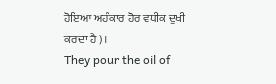ਹੋਇਆ ਅਹੰਕਾਰ ਹੋਰ ਵਧੀਕ ਦੁਖੀ ਕਰਦਾ ਹੈ)।
They pour the oil of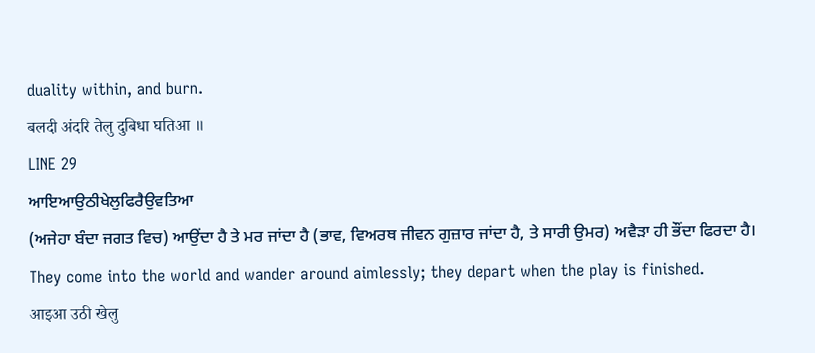duality within, and burn.
बलदी अंदरि तेलु दुबिधा घतिआ ॥
LINE 29
ਆਇਆਉਠੀਖੇਲੁਫਿਰੈਉਵਤਿਆ
(ਅਜੇਹਾ ਬੰਦਾ ਜਗਤ ਵਿਚ) ਆਉਂਦਾ ਹੈ ਤੇ ਮਰ ਜਾਂਦਾ ਹੈ (ਭਾਵ, ਵਿਅਰਥ ਜੀਵਨ ਗੁਜ਼ਾਰ ਜਾਂਦਾ ਹੈ, ਤੇ ਸਾਰੀ ਉਮਰ) ਅਵੈੜਾ ਹੀ ਭੌਂਦਾ ਫਿਰਦਾ ਹੈ।
They come into the world and wander around aimlessly; they depart when the play is finished.
आइआ उठी खेलु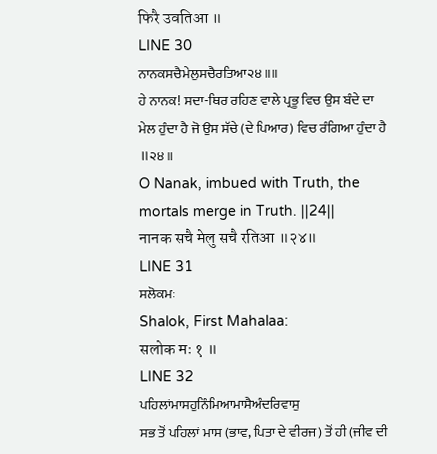फिरै उवतिआ ॥
LINE 30
ਨਾਨਕਸਚੈਮੇਲੁਸਚੈਰਤਿਆ੨੪॥॥
ਹੇ ਨਾਨਕ! ਸਦਾ-ਥਿਰ ਰਹਿਣ ਵਾਲੇ ਪ੍ਰਭੂ ਵਿਚ ਉਸ ਬੰਦੇ ਦਾ ਮੇਲ ਹੁੰਦਾ ਹੈ ਜੋ ਉਸ ਸੱਚੇ (ਦੇ ਪਿਆਰ) ਵਿਚ ਰੰਗਿਆ ਹੁੰਦਾ ਹੈ ॥੨੪॥
O Nanak, imbued with Truth, the mortals merge in Truth. ||24||
नानक सचै मेलु सचै रतिआ ॥२४॥
LINE 31
ਸਲੋਕਮਃ
Shalok, First Mahalaa:
सलोक मः १ ॥
LINE 32
ਪਹਿਲਾਂਮਾਸਹੁਨਿੰਮਿਆਮਾਸੈਅੰਦਰਿਵਾਸੁ
ਸਭ ਤੋਂ ਪਹਿਲਾਂ ਮਾਸ (ਭਾਵ, ਪਿਤਾ ਦੇ ਵੀਰਜ) ਤੋਂ ਹੀ (ਜੀਵ ਦੀ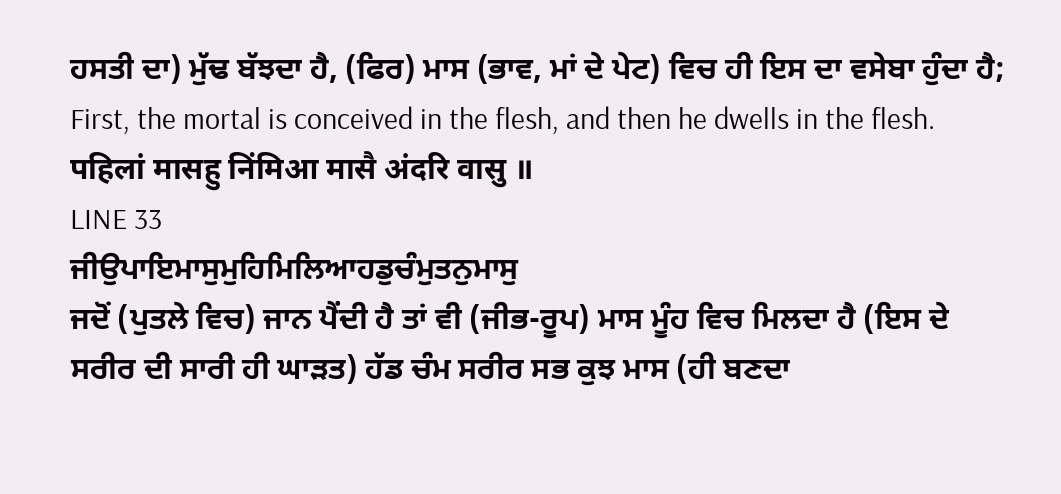ਹਸਤੀ ਦਾ) ਮੁੱਢ ਬੱਝਦਾ ਹੈ, (ਫਿਰ) ਮਾਸ (ਭਾਵ, ਮਾਂ ਦੇ ਪੇਟ) ਵਿਚ ਹੀ ਇਸ ਦਾ ਵਸੇਬਾ ਹੁੰਦਾ ਹੈ;
First, the mortal is conceived in the flesh, and then he dwells in the flesh.
पहिलां मासहु निंमिआ मासै अंदरि वासु ॥
LINE 33
ਜੀਉਪਾਇਮਾਸੁਮੁਹਿਮਿਲਿਆਹਡੁਚੰਮੁਤਨੁਮਾਸੁ
ਜਦੋਂ (ਪੁਤਲੇ ਵਿਚ) ਜਾਨ ਪੈਂਦੀ ਹੈ ਤਾਂ ਵੀ (ਜੀਭ-ਰੂਪ) ਮਾਸ ਮੂੰਹ ਵਿਚ ਮਿਲਦਾ ਹੈ (ਇਸ ਦੇ ਸਰੀਰ ਦੀ ਸਾਰੀ ਹੀ ਘਾੜਤ) ਹੱਡ ਚੰਮ ਸਰੀਰ ਸਭ ਕੁਝ ਮਾਸ (ਹੀ ਬਣਦਾ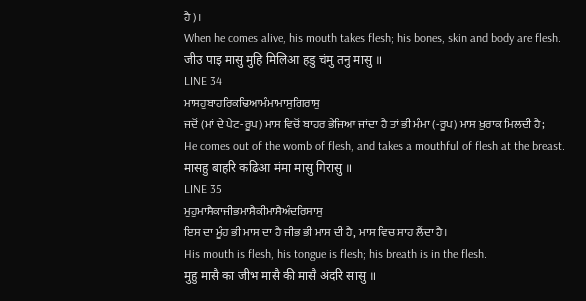ਹੈ)।
When he comes alive, his mouth takes flesh; his bones, skin and body are flesh.
जीउ पाइ मासु मुहि मिलिआ हडु चंमु तनु मासु ॥
LINE 34
ਮਾਸਹੁਬਾਹਰਿਕਢਿਆਮੰਮਾਮਾਸੁਗਿਰਾਸੁ
ਜਦੋਂ (ਮਾਂ ਦੇ ਪੇਟ-ਰੂਪ) ਮਾਸ ਵਿਚੋਂ ਬਾਹਰ ਭੇਜਿਆ ਜਾਂਦਾ ਹੈ ਤਾਂ ਭੀ ਮੰਮਾ (-ਰੂਪ) ਮਾਸ ਖ਼ੁਰਾਕ ਮਿਲਦੀ ਹੈ;
He comes out of the womb of flesh, and takes a mouthful of flesh at the breast.
मासहु बाहरि कढिआ मंमा मासु गिरासु ॥
LINE 35
ਮੁਹੁਮਾਸੈਕਾਜੀਭਮਾਸੈਕੀਮਾਸੈਅੰਦਰਿਸਾਸੁ
ਇਸ ਦਾ ਮੂੰਹ ਭੀ ਮਾਸ ਦਾ ਹੈ ਜੀਭ ਭੀ ਮਾਸ ਦੀ ਹੈ, ਮਾਸ ਵਿਚ ਸਾਹ ਲੈਂਦਾ ਹੈ।
His mouth is flesh, his tongue is flesh; his breath is in the flesh.
मुहु मासै का जीभ मासै की मासै अंदरि सासु ॥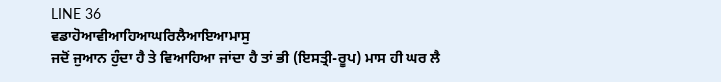LINE 36
ਵਡਾਹੋਆਵੀਆਹਿਆਘਰਿਲੈਆਇਆਮਾਸੁ
ਜਦੋਂ ਜੁਆਨ ਹੁੰਦਾ ਹੈ ਤੇ ਵਿਆਹਿਆ ਜਾਂਦਾ ਹੈ ਤਾਂ ਭੀ (ਇਸਤ੍ਰੀ-ਰੂਪ) ਮਾਸ ਹੀ ਘਰ ਲੈ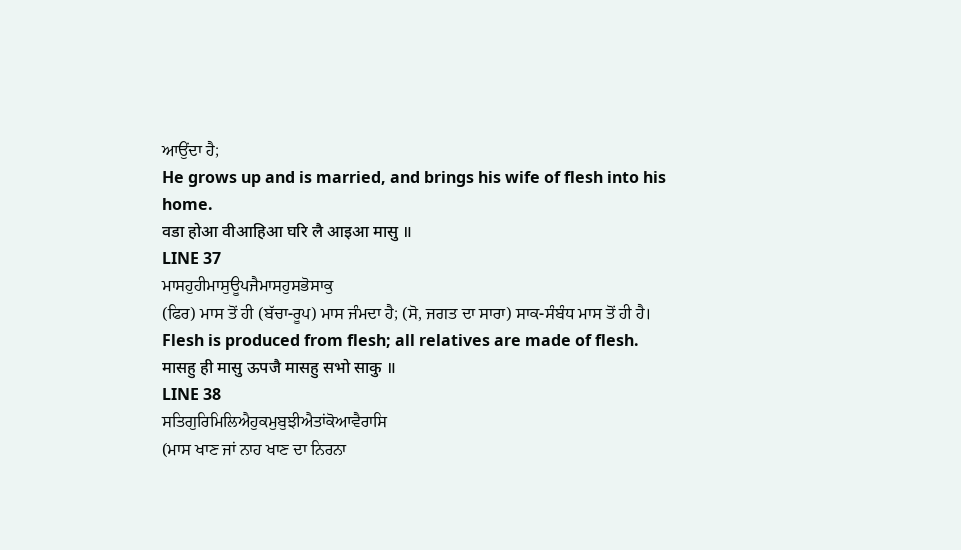ਆਉਂਦਾ ਹੈ;
He grows up and is married, and brings his wife of flesh into his home.
वडा होआ वीआहिआ घरि लै आइआ मासु ॥
LINE 37
ਮਾਸਹੁਹੀਮਾਸੁਊਪਜੈਮਾਸਹੁਸਭੋਸਾਕੁ
(ਫਿਰ) ਮਾਸ ਤੋਂ ਹੀ (ਬੱਚਾ-ਰੂਪ) ਮਾਸ ਜੰਮਦਾ ਹੈ; (ਸੋ, ਜਗਤ ਦਾ ਸਾਰਾ) ਸਾਕ-ਸੰਬੰਧ ਮਾਸ ਤੋਂ ਹੀ ਹੈ।
Flesh is produced from flesh; all relatives are made of flesh.
मासहु ही मासु ऊपजै मासहु सभो साकु ॥
LINE 38
ਸਤਿਗੁਰਿਮਿਲਿਐਹੁਕਮੁਬੁਝੀਐਤਾਂਕੋਆਵੈਰਾਸਿ
(ਮਾਸ ਖਾਣ ਜਾਂ ਨਾਹ ਖਾਣ ਦਾ ਨਿਰਨਾ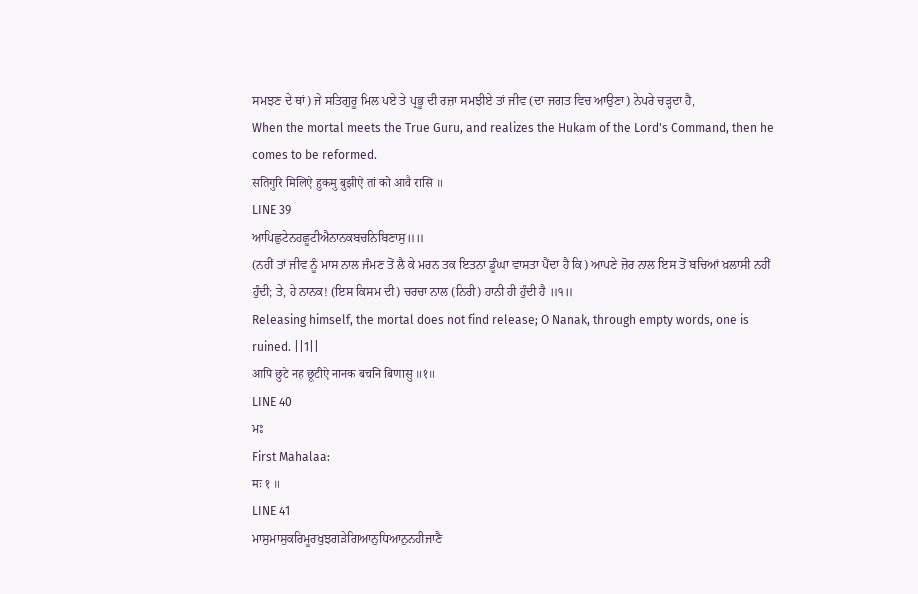ਸਮਝਣ ਦੇ ਥਾਂ) ਜੇ ਸਤਿਗੁਰੂ ਮਿਲ ਪਏ ਤੇ ਪ੍ਰਭੂ ਦੀ ਰਜ਼ਾ ਸਮਝੀਏ ਤਾਂ ਜੀਵ (ਦਾ ਜਗਤ ਵਿਚ ਆਉਣਾ) ਨੇਪਰੇ ਚੜ੍ਹਦਾ ਹੈ,
When the mortal meets the True Guru, and realizes the Hukam of the Lord's Command, then he comes to be reformed.
सतिगुरि मिलिऐ हुकमु बुझीऐ तां को आवै रासि ॥
LINE 39
ਆਪਿਛੁਟੇਨਹਛੂਟੀਐਨਾਨਕਬਚਨਿਬਿਣਾਸੁ॥॥
(ਨਹੀਂ ਤਾਂ ਜੀਵ ਨੂੰ ਮਾਸ ਨਾਲ ਜੰਮਣ ਤੋਂ ਲੈ ਕੇ ਮਰਨ ਤਕ ਇਤਨਾ ਡੂੰਘਾ ਵਾਸਤਾ ਪੈਂਦਾ ਹੈ ਕਿ) ਆਪਣੇ ਜ਼ੋਰ ਨਾਲ ਇਸ ਤੋਂ ਬਚਿਆਂ ਖ਼ਲਾਸੀ ਨਹੀਂ ਹੁੰਦੀ; ਤੇ, ਹੇ ਨਾਨਕ! (ਇਸ ਕਿਸਮ ਦੀ) ਚਰਚਾ ਨਾਲ (ਨਿਰੀ) ਹਾਨੀ ਹੀ ਹੁੰਦੀ ਹੈ ॥੧॥
Releasing himself, the mortal does not find release; O Nanak, through empty words, one is ruined. ||1||
आपि छुटे नह छूटीऐ नानक बचनि बिणासु ॥१॥
LINE 40
ਮਃ
First Mahalaa:
मः १ ॥
LINE 41
ਮਾਸੁਮਾਸੁਕਰਿਮੂਰਖੁਝਗੜੇਗਿਆਨੁਧਿਆਨੁਨਹੀਜਾਣੈ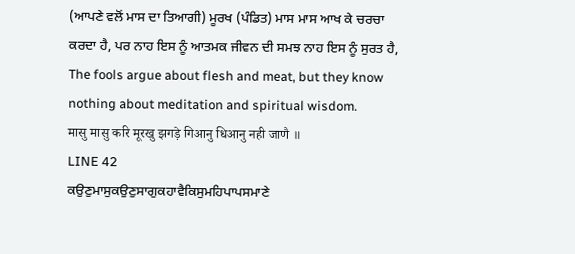(ਆਪਣੇ ਵਲੋਂ ਮਾਸ ਦਾ ਤਿਆਗੀ) ਮੂਰਖ (ਪੰਡਿਤ) ਮਾਸ ਮਾਸ ਆਖ ਕੇ ਚਰਚਾ ਕਰਦਾ ਹੈ, ਪਰ ਨਾਹ ਇਸ ਨੂੰ ਆਤਮਕ ਜੀਵਨ ਦੀ ਸਮਝ ਨਾਹ ਇਸ ਨੂੰ ਸੁਰਤ ਹੈ,
The fools argue about flesh and meat, but they know nothing about meditation and spiritual wisdom.
मासु मासु करि मूरखु झगड़े गिआनु धिआनु नही जाणै ॥
LINE 42
ਕਉਣੁਮਾਸੁਕਉਣੁਸਾਗੁਕਹਾਵੈਕਿਸੁਮਹਿਪਾਪਸਮਾਣੇ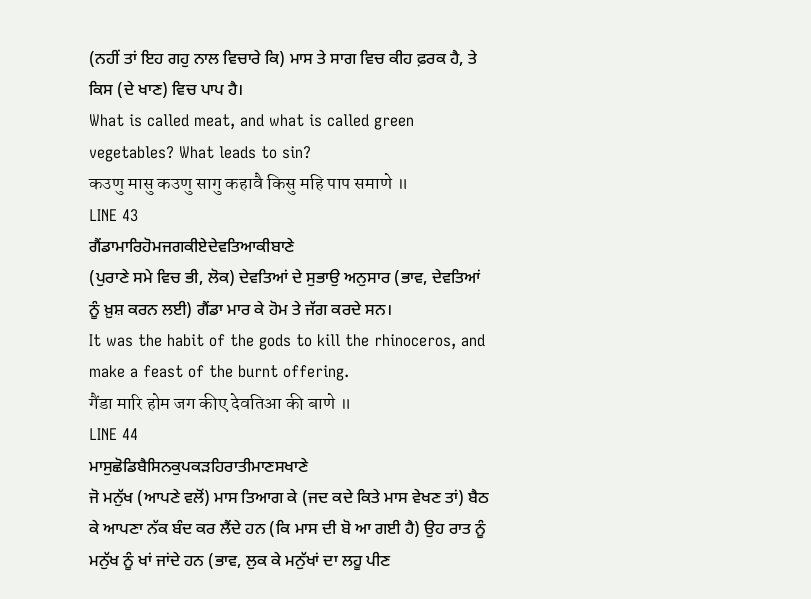(ਨਹੀਂ ਤਾਂ ਇਹ ਗਹੁ ਨਾਲ ਵਿਚਾਰੇ ਕਿ) ਮਾਸ ਤੇ ਸਾਗ ਵਿਚ ਕੀਹ ਫ਼ਰਕ ਹੈ, ਤੇ ਕਿਸ (ਦੇ ਖਾਣ) ਵਿਚ ਪਾਪ ਹੈ।
What is called meat, and what is called green vegetables? What leads to sin?
कउणु मासु कउणु सागु कहावै किसु महि पाप समाणे ॥
LINE 43
ਗੈਂਡਾਮਾਰਿਹੋਮਜਗਕੀਏਦੇਵਤਿਆਕੀਬਾਣੇ
(ਪੁਰਾਣੇ ਸਮੇ ਵਿਚ ਭੀ, ਲੋਕ) ਦੇਵਤਿਆਂ ਦੇ ਸੁਭਾਉ ਅਨੁਸਾਰ (ਭਾਵ, ਦੇਵਤਿਆਂ ਨੂੰ ਖ਼ੁਸ਼ ਕਰਨ ਲਈ) ਗੈਂਡਾ ਮਾਰ ਕੇ ਹੋਮ ਤੇ ਜੱਗ ਕਰਦੇ ਸਨ।
It was the habit of the gods to kill the rhinoceros, and make a feast of the burnt offering.
गैंडा मारि होम जग कीए देवतिआ की बाणे ॥
LINE 44
ਮਾਸੁਛੋਡਿਬੈਸਿਨਕੁਪਕੜਹਿਰਾਤੀਮਾਣਸਖਾਣੇ
ਜੋ ਮਨੁੱਖ (ਆਪਣੇ ਵਲੋਂ) ਮਾਸ ਤਿਆਗ ਕੇ (ਜਦ ਕਦੇ ਕਿਤੇ ਮਾਸ ਵੇਖਣ ਤਾਂ) ਬੈਠ ਕੇ ਆਪਣਾ ਨੱਕ ਬੰਦ ਕਰ ਲੈਂਦੇ ਹਨ (ਕਿ ਮਾਸ ਦੀ ਬੋ ਆ ਗਈ ਹੈ) ਉਹ ਰਾਤ ਨੂੰ ਮਨੁੱਖ ਨੂੰ ਖਾਂ ਜਾਂਦੇ ਹਨ (ਭਾਵ, ਲੁਕ ਕੇ ਮਨੁੱਖਾਂ ਦਾ ਲਹੂ ਪੀਣ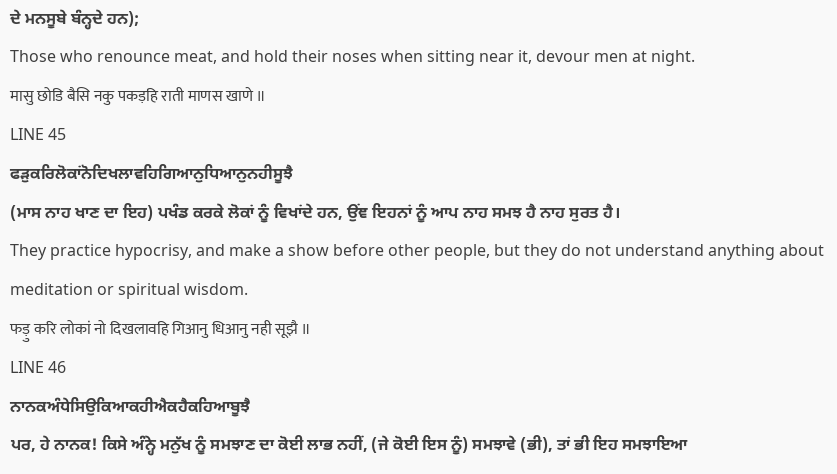ਦੇ ਮਨਸੂਬੇ ਬੰਨ੍ਹਦੇ ਹਨ);
Those who renounce meat, and hold their noses when sitting near it, devour men at night.
मासु छोडि बैसि नकु पकड़हि राती माणस खाणे ॥
LINE 45
ਫੜੁਕਰਿਲੋਕਾਂਨੋਦਿਖਲਾਵਹਿਗਿਆਨੁਧਿਆਨੁਨਹੀਸੂਝੈ
(ਮਾਸ ਨਾਹ ਖਾਣ ਦਾ ਇਹ) ਪਖੰਡ ਕਰਕੇ ਲੋਕਾਂ ਨੂੰ ਵਿਖਾਂਦੇ ਹਨ, ਉਂਞ ਇਹਨਾਂ ਨੂੰ ਆਪ ਨਾਹ ਸਮਝ ਹੈ ਨਾਹ ਸੁਰਤ ਹੈ।
They practice hypocrisy, and make a show before other people, but they do not understand anything about meditation or spiritual wisdom.
फड़ु करि लोकां नो दिखलावहि गिआनु धिआनु नही सूझै ॥
LINE 46
ਨਾਨਕਅੰਧੇਸਿਉਕਿਆਕਹੀਐਕਹੈਕਹਿਆਬੂਝੈ
ਪਰ, ਹੇ ਨਾਨਕ! ਕਿਸੇ ਅੰਨ੍ਹੇ ਮਨੁੱਖ ਨੂੰ ਸਮਝਾਣ ਦਾ ਕੋਈ ਲਾਭ ਨਹੀਂ, (ਜੇ ਕੋਈ ਇਸ ਨੂੰ) ਸਮਝਾਵੇ (ਭੀ), ਤਾਂ ਭੀ ਇਹ ਸਮਝਾਇਆ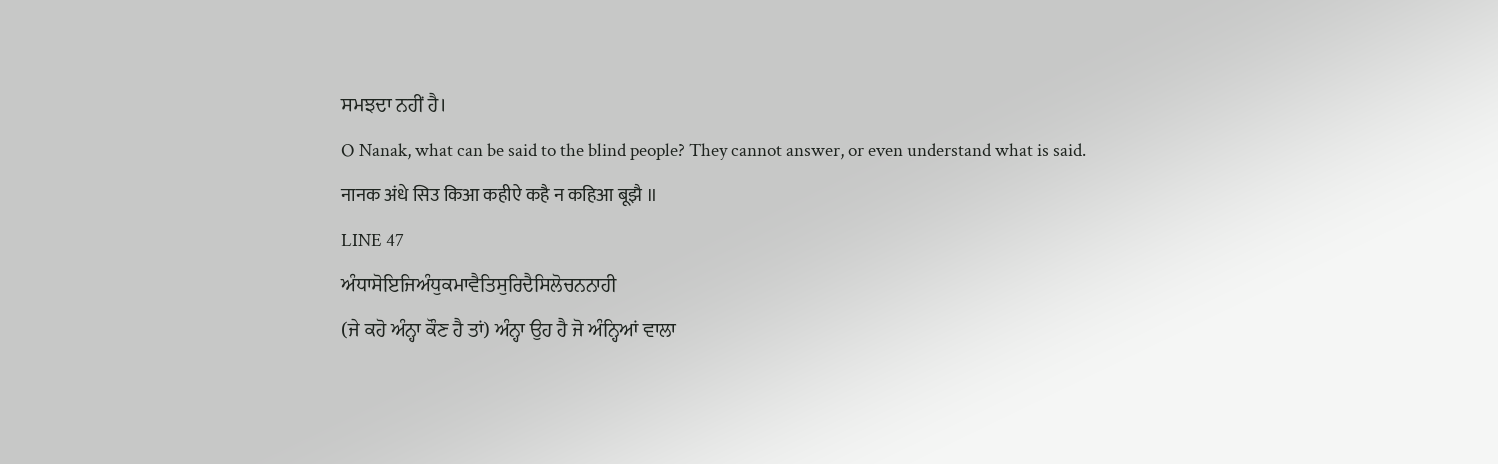ਸਮਝਦਾ ਨਹੀਂ ਹੈ।
O Nanak, what can be said to the blind people? They cannot answer, or even understand what is said.
नानक अंधे सिउ किआ कहीऐ कहै न कहिआ बूझै ॥
LINE 47
ਅੰਧਾਸੋਇਜਿਅੰਧੁਕਮਾਵੈਤਿਸੁਰਿਦੈਸਿਲੋਚਨਨਾਹੀ
(ਜੇ ਕਹੋ ਅੰਨ੍ਹਾ ਕੌਣ ਹੈ ਤਾਂ) ਅੰਨ੍ਹਾ ਉਹ ਹੈ ਜੋ ਅੰਨ੍ਹਿਆਂ ਵਾਲਾ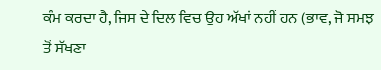ਕੰਮ ਕਰਦਾ ਹੈ, ਜਿਸ ਦੇ ਦਿਲ ਵਿਚ ਉਹ ਅੱਖਾਂ ਨਹੀਂ ਹਨ (ਭਾਵ, ਜੋ ਸਮਝ ਤੋਂ ਸੱਖਣਾ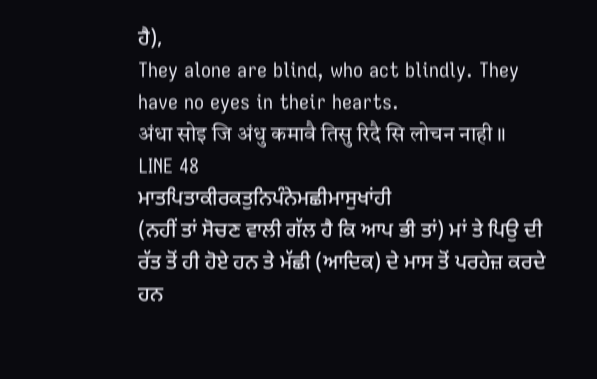ਹੈ),
They alone are blind, who act blindly. They have no eyes in their hearts.
अंधा सोइ जि अंधु कमावै तिसु रिदै सि लोचन नाही ॥
LINE 48
ਮਾਤਪਿਤਾਕੀਰਕਤੁਨਿਪੰਨੇਮਛੀਮਾਸੁਖਾਂਹੀ
(ਨਹੀਂ ਤਾਂ ਸੋਚਣ ਵਾਲੀ ਗੱਲ ਹੈ ਕਿ ਆਪ ਭੀ ਤਾਂ) ਮਾਂ ਤੇ ਪਿਉ ਦੀ ਰੱਤ ਤੋਂ ਹੀ ਹੋਏ ਹਨ ਤੇ ਮੱਛੀ (ਆਦਿਕ) ਦੇ ਮਾਸ ਤੋਂ ਪਰਹੇਜ਼ ਕਰਦੇ ਹਨ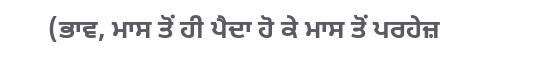(ਭਾਵ, ਮਾਸ ਤੋਂ ਹੀ ਪੈਦਾ ਹੋ ਕੇ ਮਾਸ ਤੋਂ ਪਰਹੇਜ਼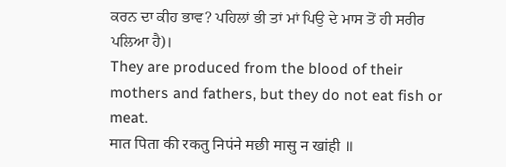ਕਰਨ ਦਾ ਕੀਹ ਭਾਵ? ਪਹਿਲਾਂ ਭੀ ਤਾਂ ਮਾਂ ਪਿਉ ਦੇ ਮਾਸ ਤੋਂ ਹੀ ਸਰੀਰ ਪਲਿਆ ਹੈ)।
They are produced from the blood of their mothers and fathers, but they do not eat fish or meat.
मात पिता की रकतु निपंने मछी मासु न खांही ॥